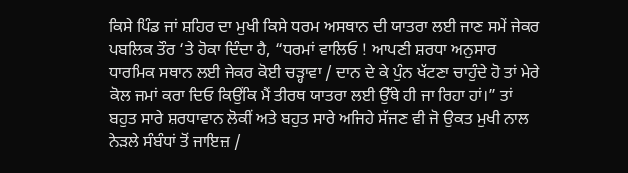ਕਿਸੇ ਪਿੰਡ ਜਾਂ ਸ਼ਹਿਰ ਦਾ ਮੁਖੀ ਕਿਸੇ ਧਰਮ ਅਸਥਾਨ ਦੀ ਯਾਤਰਾ ਲਈ ਜਾਣ ਸਮੇਂ ਜੇਕਰ ਪਬਲਿਕ ਤੌਰ ‘ਤੇ ਹੋਕਾ ਦਿੰਦਾ ਹੈ, “ਧਰਮਾਂ ਵਾਲਿਓ ! ਆਪਣੀ ਸ਼ਰਧਾ ਅਨੁਸਾਰ ਧਾਰਮਿਕ ਸਥਾਨ ਲਈ ਜੇਕਰ ਕੋਈ ਚੜ੍ਹਾਵਾ / ਦਾਨ ਦੇ ਕੇ ਪੁੰਨ ਖੱਟਣਾ ਚਾਹੁੰਦੇ ਹੋ ਤਾਂ ਮੇਰੇ ਕੋਲ ਜਮਾਂ ਕਰਾ ਦਿਓ ਕਿਉਂਕਿ ਮੈਂ ਤੀਰਥ ਯਾਤਰਾ ਲਈ ਉੱਥੇ ਹੀ ਜਾ ਰਿਹਾ ਹਾਂ।” ਤਾਂ ਬਹੁਤ ਸਾਰੇ ਸ਼ਰਧਾਵਾਨ ਲੋਕੀਂ ਅਤੇ ਬਹੁਤ ਸਾਰੇ ਅਜਿਹੇ ਸੱਜਣ ਵੀ ਜੋ ਉਕਤ ਮੁਖੀ ਨਾਲ ਨੇੜਲੇ ਸੰਬੰਧਾਂ ਤੋਂ ਜਾਇਜ਼ /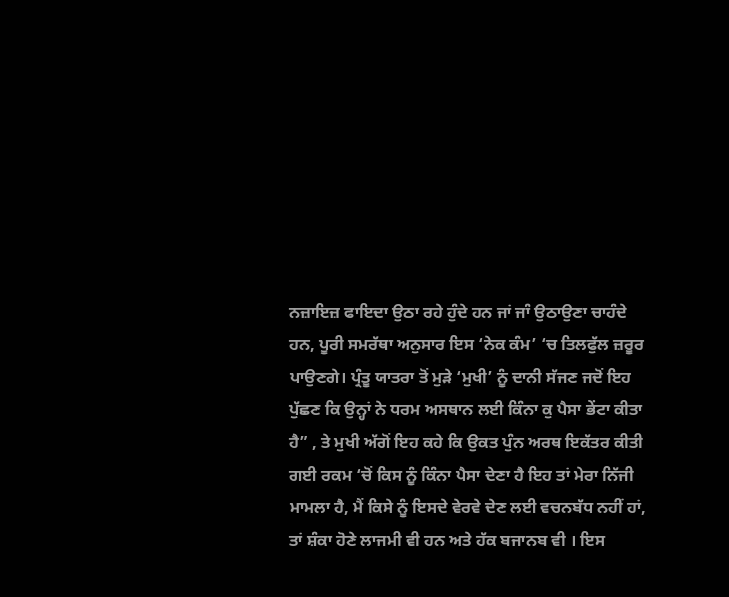ਨਜ਼ਾਇਜ਼ ਫਾਇਦਾ ਉਠਾ ਰਹੇ ਹੁੰਦੇ ਹਨ ਜਾਂ ਜਾੰ ਉਠਾਉਣਾ ਚਾਹੰਦੇ ਹਨ, ਪੂਰੀ ਸਮਰੱਥਾ ਅਨੁਸਾਰ ਇਸ ‘ਨੇਕ ਕੰਮ’ ‘ਚ ਤਿਲਫੁੱਲ ਜ਼ਰੂਰ ਪਾਉਣਗੇ। ਪ੍ਰੰਤੂ ਯਾਤਰਾ ਤੋਂ ਮੁੜੇ ‘ਮੁਖੀ’ ਨੂੰ ਦਾਨੀ ਸੱਜਣ ਜਦੋਂ ਇਹ ਪੁੱਛਣ ਕਿ ਉਨ੍ਹਾਂ ਨੇ ਧਰਮ ਅਸਥਾਨ ਲਈ ਕਿੰਨਾ ਕੁ ਪੈਸਾ ਭੇਂਟਾ ਕੀਤਾ ਹੈ” , ਤੇ ਮੁਖੀ ਅੱਗੋਂ ਇਹ ਕਹੇ ਕਿ ਉਕਤ ਪੁੰਨ ਅਰਥ ਇਕੱਤਰ ਕੀਤੀ ਗਈ ਰਕਮ ‘ਚੋਂ ਕਿਸ ਨੂੰ ਕਿੰਨਾ ਪੈਸਾ ਦੇਣਾ ਹੈ ਇਹ ਤਾਂ ਮੇਰਾ ਨਿੱਜੀ ਮਾਮਲਾ ਹੈ, ਮੈਂ ਕਿਸੇ ਨੂੰ ਇਸਦੇ ਵੇਰਵੇ ਦੇਣ ਲਈ ਵਚਨਬੱਧ ਨਹੀਂ ਹਾਂ, ਤਾਂ ਸ਼ੰਕਾ ਹੋਣੇ ਲਾਜਮੀ ਵੀ ਹਨ ਅਤੇ ਹੱਕ ਬਜਾਨਬ ਵੀ । ਇਸ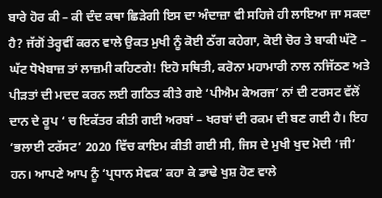ਬਾਰੇ ਹੋਰ ਕੀ – ਕੀ ਦੰਦ ਕਥਾ ਛਿੜੇਗੀ ਇਸ ਦਾ ਅੰਦਾਜ਼ਾ ਵੀ ਸਹਿਜੇ ਹੀ ਲਾਇਆ ਜਾ ਸਕਦਾ ਹੈ? ਜੱਗੋਂ ਤੇਰ੍ਹਵੀਂ ਕਰਨ ਵਾਲੇ ਉਕਤ ਮੁਖੀ ਨੂੰ ਕੋਈ ਠੱਗ ਕਹੇਗਾ, ਕੋਈ ਚੋਰ ਤੇ ਬਾਕੀ ਘੱਟੋ – ਘੱਟ ਧੋਖੇਬਾਜ਼ ਤਾਂ ਲਾਜ਼ਮੀ ਕਹਿਣਗੇ! ਇਹੋ ਸਥਿਤੀ, ਕਰੋਨਾ ਮਹਾਮਾਰੀ ਨਾਲ ਨਜਿੱਠਣ ਅਤੇ ਪੀੜਤਾਂ ਦੀ ਮਦਦ ਕਰਨ ਲਈ ਗਠਿਤ ਕੀਤੇ ਗਏ ‘ਪੀਐਮ ਕੇਅਰਜ’ ਨਾਂ ਦੀ ਟਰਸਟ ਵੱਲੋਂ ਦਾਨ ਦੇ ਰੂਪ ‘ ਚ ਇਕੱਤਰ ਕੀਤੀ ਗਈ ਅਰਬਾਂ – ਖਰਬਾਂ ਦੀ ਰਕਮ ਦੀ ਬਣ ਗਈ ਹੈ। ਇਹ ‘ਭਲਾਈ ਟਰੱਸਟ’ 2020 ਵਿੱਚ ਕਾਇਮ ਕੀਤੀ ਗਈ ਸੀ, ਜਿਸ ਦੇ ਮੁਖੀ ਖੁਦ ਮੋਦੀ ‘ਜੀ’ ਹਨ। ਆਪਣੇ ਆਪ ਨੂੰ ‘ਪ੍ਰਧਾਨ ਸੇਵਕ’ ਕਹਾ ਕੇ ਡਾਢੇ ਖੁਸ਼ ਹੋਣ ਵਾਲੇ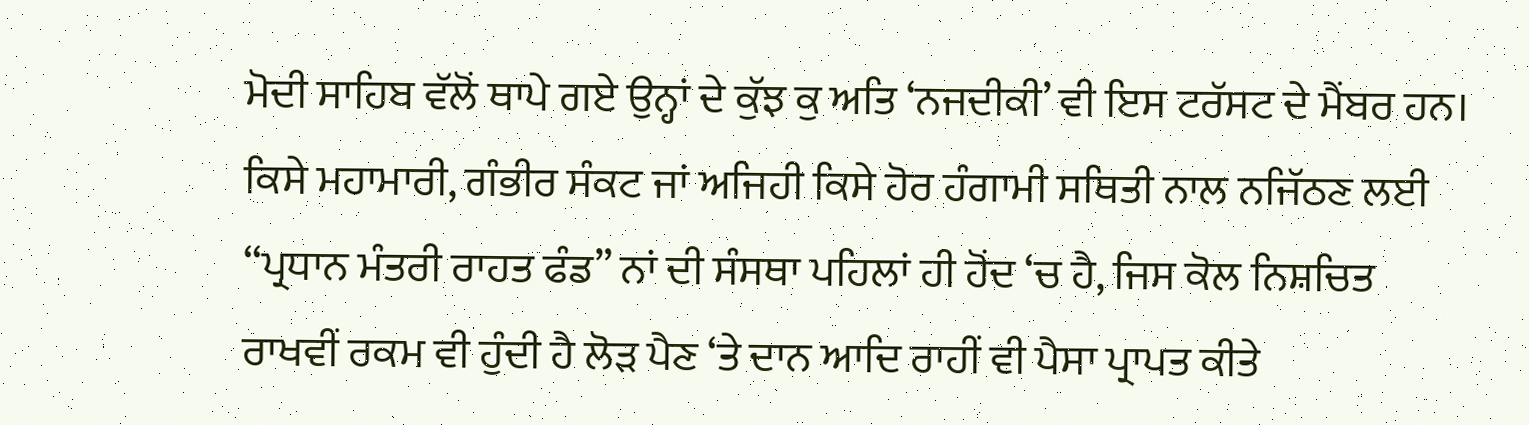ਮੋਦੀ ਸਾਹਿਬ ਵੱਲੋਂ ਥਾਪੇ ਗਏ ਉਨ੍ਹਾਂ ਦੇ ਕੁੱਝ ਕੁ ਅਤਿ ‘ਨਜਦੀਕੀ’ ਵੀ ਇਸ ਟਰੱਸਟ ਦੇ ਮੈਂਬਰ ਹਨ।
ਕਿਸੇ ਮਹਾਮਾਰੀ, ਗੰਭੀਰ ਸੰਕਟ ਜਾਂ ਅਜਿਹੀ ਕਿਸੇ ਹੋਰ ਹੰਗਾਮੀ ਸਥਿਤੀ ਨਾਲ ਨਜਿੱਠਣ ਲਈ ‘‘ਪ੍ਰਧਾਨ ਮੰਤਰੀ ਰਾਹਤ ਫੰਡ” ਨਾਂ ਦੀ ਸੰਸਥਾ ਪਹਿਲਾਂ ਹੀ ਹੋਂਦ ‘ਚ ਹੈ, ਜਿਸ ਕੋਲ ਨਿਸ਼ਚਿਤ ਰਾਖਵੀਂ ਰਕਮ ਵੀ ਹੁੰਦੀ ਹੈ ਲੋੜ ਪੈਣ ‘ਤੇ ਦਾਨ ਆਦਿ ਰਾਹੀਂ ਵੀ ਪੈਸਾ ਪ੍ਰਾਪਤ ਕੀਤੇ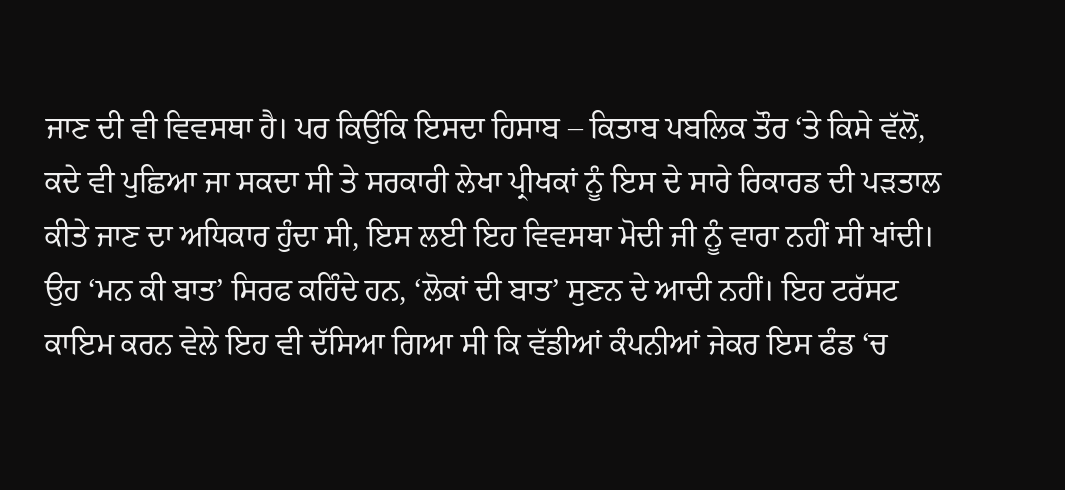ਜਾਣ ਦੀ ਵੀ ਵਿਵਸਥਾ ਹੈ। ਪਰ ਕਿਉਂਕਿ ਇਸਦਾ ਹਿਸਾਬ – ਕਿਤਾਬ ਪਬਲਿਕ ਤੌਰ ‘ਤੇ ਕਿਸੇ ਵੱਲੋਂ, ਕਦੇ ਵੀ ਪੁਛਿਆ ਜਾ ਸਕਦਾ ਸੀ ਤੇ ਸਰਕਾਰੀ ਲੇਖਾ ਪ੍ਰੀਖਕਾਂ ਨੂੰ ਇਸ ਦੇ ਸਾਰੇ ਰਿਕਾਰਡ ਦੀ ਪੜਤਾਲ ਕੀਤੇ ਜਾਣ ਦਾ ਅਧਿਕਾਰ ਹੁੰਦਾ ਸੀ, ਇਸ ਲਈ ਇਹ ਵਿਵਸਥਾ ਮੋਦੀ ਜੀ ਨੂੰ ਵਾਰਾ ਨਹੀਂ ਸੀ ਖਾਂਦੀ। ਉਹ ‘ਮਨ ਕੀ ਬਾਤ’ ਸਿਰਫ ਕਹਿੰਦੇ ਹਨ, ‘ਲੋਕਾਂ ਦੀ ਬਾਤ’ ਸੁਣਨ ਦੇ ਆਦੀ ਨਹੀਂ। ਇਹ ਟਰੱਸਟ ਕਾਇਮ ਕਰਨ ਵੇਲੇ ਇਹ ਵੀ ਦੱਸਿਆ ਗਿਆ ਸੀ ਕਿ ਵੱਡੀਆਂ ਕੰਪਨੀਆਂ ਜੇਕਰ ਇਸ ਫੰਡ ‘ਚ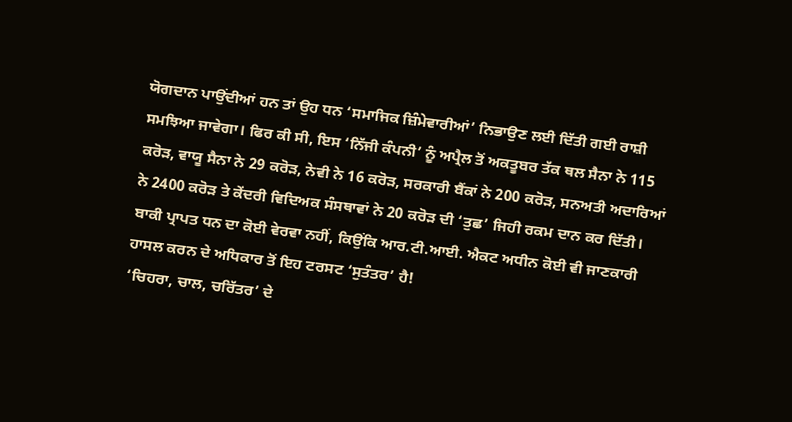ਯੋਗਦਾਨ ਪਾਉਂਦੀਆਂ ਹਨ ਤਾਂ ਉਹ ਧਨ ‘ਸਮਾਜਿਕ ਜ਼ਿੰਮੇਵਾਰੀਆਂ’ ਨਿਭਾਉਣ ਲਈ ਦਿੱਤੀ ਗਈ ਰਾਸ਼ੀ ਸਮਝਿਆ ਜਾਵੇਗਾ। ਫਿਰ ਕੀ ਸੀ, ਇਸ ‘ਨਿੱਜੀ ਕੰਪਨੀ’ ਨੂੰ ਅਪ੍ਰੈਲ ਤੋਂ ਅਕਤੂਬਰ ਤੱਕ ਥਲ ਸੈਨਾ ਨੇ 115 ਕਰੋੜ, ਵਾਯੂ ਸੈਨਾ ਨੇ 29 ਕਰੋੜ, ਨੇਵੀ ਨੇ 16 ਕਰੋੜ, ਸਰਕਾਰੀ ਬੈਂਕਾਂ ਨੇ 200 ਕਰੋੜ, ਸਨਅਤੀ ਅਦਾਰਿਆਂ ਨੇ 2400 ਕਰੋੜ ਤੇ ਕੇਂਦਰੀ ਵਿਦਿਅਕ ਸੰਸਥਾਵਾਂ ਨੇ 20 ਕਰੋੜ ਦੀ ‘ਤੁਛ’ ਜਿਹੀ ਰਕਮ ਦਾਨ ਕਰ ਦਿੱਤੀ। ਬਾਕੀ ਪ੍ਰਾਪਤ ਧਨ ਦਾ ਕੋਈ ਵੇਰਵਾ ਨਹੀਂ, ਕਿਉਂਕਿ ਆਰ.ਟੀ.ਆਈ. ਐਕਟ ਅਧੀਨ ਕੋਈ ਵੀ ਜਾਣਕਾਰੀ ਹਾਸਲ ਕਰਨ ਦੇ ਅਧਿਕਾਰ ਤੋਂ ਇਹ ਟਰਸਟ ‘ਸੁਤੰਤਰ’ ਹੈ!
‘ਚਿਹਰਾ, ਚਾਲ, ਚਰਿੱਤਰ’ ਦੇ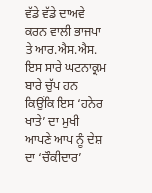ਵੱਡੇ ਵੱਡੇ ਦਾਅਵੇ ਕਰਨ ਵਾਲੀ ਭਾਜਪਾ ਤੇ ਆਰ.ਐਸ.ਐਸ. ਇਸ ਸਾਰੇ ਘਟਨਾਕ੍ਰਮ ਬਾਰੇ ਚੁੱਪ ਹਨ ਕਿਉਂਕਿ ਇਸ ‘ਹਨੇਰ ਖਾਤੇ’ ਦਾ ਮੁਖੀ ਆਪਣੇ ਆਪ ਨੂੰ ਦੇਸ਼ ਦਾ ‘ਚੌਕੀਦਾਰ’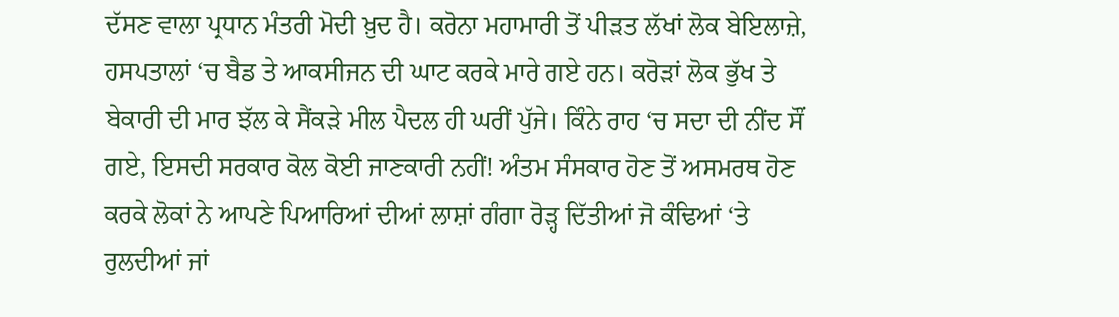ਦੱਸਣ ਵਾਲਾ ਪ੍ਰਧਾਨ ਮੰਤਰੀ ਮੋਦੀ ਖ਼ੁਦ ਹੈ। ਕਰੋਨਾ ਮਹਾਮਾਰੀ ਤੋਂ ਪੀੜਤ ਲੱਖਾਂ ਲੋਕ ਬੇਇਲਾਜ਼ੇ, ਹਸਪਤਾਲਾਂ ‘ਚ ਬੈਡ ਤੇ ਆਕਸੀਜਨ ਦੀ ਘਾਟ ਕਰਕੇ ਮਾਰੇ ਗਏ ਹਨ। ਕਰੋੜਾਂ ਲੋਕ ਭੁੱਖ ਤੇ ਬੇਕਾਰੀ ਦੀ ਮਾਰ ਝੱਲ ਕੇ ਸੈਂਕੜੇ ਮੀਲ ਪੈਦਲ ਹੀ ਘਰੀਂ ਪੁੱਜੇ। ਕਿੰਨੇ ਰਾਹ ‘ਚ ਸਦਾ ਦੀ ਨੀਂਦ ਸੌਂ ਗਏ, ਇਸਦੀ ਸਰਕਾਰ ਕੋਲ ਕੋਈ ਜਾਣਕਾਰੀ ਨਹੀਂ! ਅੰਤਮ ਸੰਸਕਾਰ ਹੋਣ ਤੋਂ ਅਸਮਰਥ ਹੋਣ ਕਰਕੇ ਲੋਕਾਂ ਨੇ ਆਪਣੇ ਪਿਆਰਿਆਂ ਦੀਆਂ ਲਾਸ਼ਾਂ ਗੰਗਾ ਰੋੜ੍ਹ ਦਿੱਤੀਆਂ ਜੋ ਕੰਢਿਆਂ ‘ਤੇ ਰੁਲਦੀਆਂ ਜਾਂ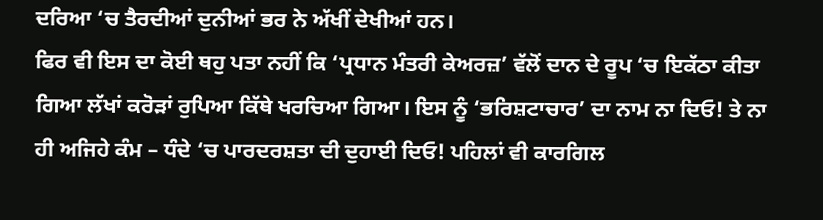ਦਰਿਆ ‘ਚ ਤੈਰਦੀਆਂ ਦੁਨੀਆਂ ਭਰ ਨੇ ਅੱਖੀਂ ਦੇਖੀਆਂ ਹਨ।
ਫਿਰ ਵੀ ਇਸ ਦਾ ਕੋਈ ਥਹੁ ਪਤਾ ਨਹੀਂ ਕਿ ‘ਪ੍ਰਧਾਨ ਮੰਤਰੀ ਕੇਅਰਜ਼’ ਵੱਲੋਂ ਦਾਨ ਦੇ ਰੂਪ ‘ਚ ਇਕੱਠਾ ਕੀਤਾ ਗਿਆ ਲੱਖਾਂ ਕਰੋੜਾਂ ਰੁਪਿਆ ਕਿੱਥੇ ਖਰਚਿਆ ਗਿਆ। ਇਸ ਨੂੰ ‘ਭਰਿਸ਼ਟਾਚਾਰ’ ਦਾ ਨਾਮ ਨਾ ਦਿਓ! ਤੇ ਨਾ ਹੀ ਅਜਿਹੇ ਕੰਮ – ਧੰਦੇ ‘ਚ ਪਾਰਦਰਸ਼ਤਾ ਦੀ ਦੁਹਾਈ ਦਿਓ! ਪਹਿਲਾਂ ਵੀ ਕਾਰਗਿਲ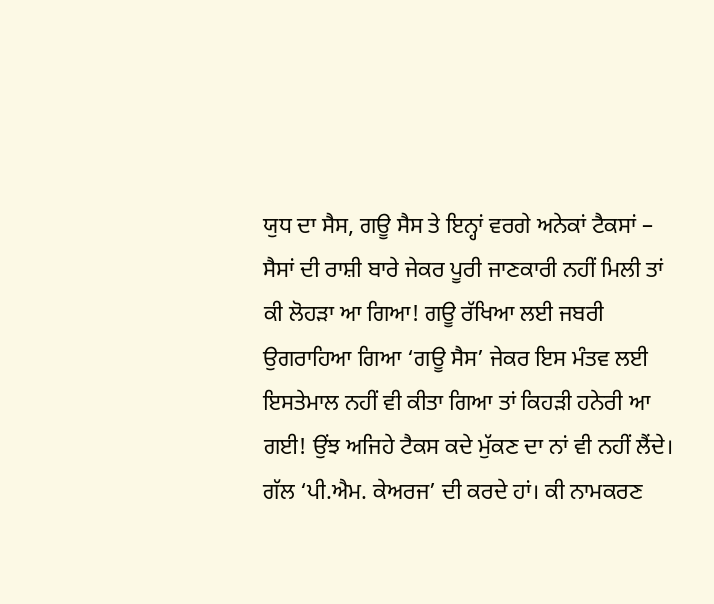ਯੁਧ ਦਾ ਸੈਸ, ਗਊ ਸੈਸ ਤੇ ਇਨ੍ਹਾਂ ਵਰਗੇ ਅਨੇਕਾਂ ਟੈਕਸਾਂ – ਸੈਸਾਂ ਦੀ ਰਾਸ਼ੀ ਬਾਰੇ ਜੇਕਰ ਪੂਰੀ ਜਾਣਕਾਰੀ ਨਹੀਂ ਮਿਲੀ ਤਾਂ ਕੀ ਲੋਹੜਾ ਆ ਗਿਆ! ਗਊ ਰੱਖਿਆ ਲਈ ਜਬਰੀ ਉਗਰਾਹਿਆ ਗਿਆ ‘ਗਊ ਸੈਸ’ ਜੇਕਰ ਇਸ ਮੰਤਵ ਲਈ ਇਸਤੇਮਾਲ ਨਹੀਂ ਵੀ ਕੀਤਾ ਗਿਆ ਤਾਂ ਕਿਹੜੀ ਹਨੇਰੀ ਆ ਗਈ! ਉਂਝ ਅਜਿਹੇ ਟੈਕਸ ਕਦੇ ਮੁੱਕਣ ਦਾ ਨਾਂ ਵੀ ਨਹੀਂ ਲੈਂਦੇ। ਗੱਲ ‘ਪੀ.ਐਮ. ਕੇਅਰਜ’ ਦੀ ਕਰਦੇ ਹਾਂ। ਕੀ ਨਾਮਕਰਣ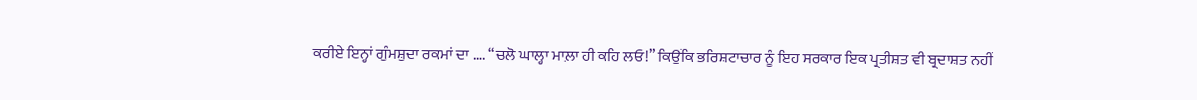ਕਰੀਏ ਇਨ੍ਹਾਂ ਗੁੰਮਸ਼ੁਦਾ ਰਕਮਾਂ ਦਾ …. “ਚਲੋ ਘਾਲ੍ਹਾ ਮਾਲ਼ਾ ਹੀ ਕਹਿ ਲਓ!” ਕਿਉਂਕਿ ਭਰਿਸ਼ਟਾਚਾਰ ਨੂੰ ਇਹ ਸਰਕਾਰ ਇਕ ਪ੍ਰਤੀਸ਼ਤ ਵੀ ਬ੍ਰਦਾਸ਼ਤ ਨਹੀਂ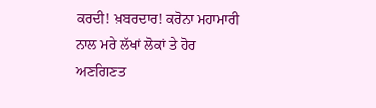ਕਰਦੀ! ਖ਼ਬਰਦਾਰ! ਕਰੋਨਾ ਮਹਾਮਾਰੀ ਨਾਲ ਮਰੇ ਲੱਖਾਂ ਲੋਕਾਂ ਤੇ ਹੋਰ ਅਣਗਿਣਤ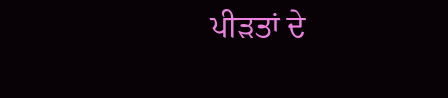ਪੀੜਤਾਂ ਦੇ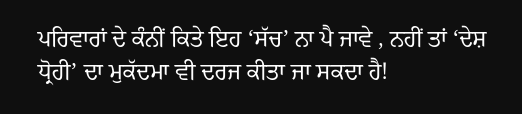ਪਰਿਵਾਰਾਂ ਦੇ ਕੰਨੀਂ ਕਿਤੇ ਇਹ ‘ਸੱਚ’ ਨਾ ਪੈ ਜਾਵੇ , ਨਹੀਂ ਤਾਂ ‘ਦੇਸ਼ ਧ੍ਰੋਹੀ’ ਦਾ ਮੁਕੱਦਮਾ ਵੀ ਦਰਜ ਕੀਤਾ ਜਾ ਸਕਦਾ ਹੈ!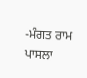-ਮੰਗਤ ਰਾਮ ਪਾਸਲਾ